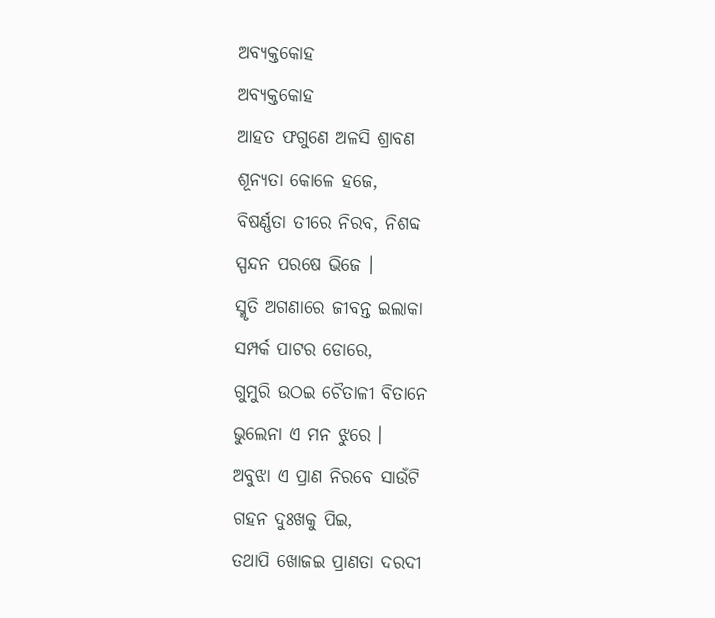ଅବ୍ୟକ୍ତକୋହ
ଅବ୍ୟକ୍ତକୋହ
ଆହତ ଫଗୁଣେ ଅଳସି ଶ୍ରାବଣ
ଶୂନ୍ୟତା କୋଳେ ହଜେ,
ବିଷର୍ଣ୍ଣତା ତୀରେ ନିରବ, ନିଶବ୍ଦ
ସ୍ପନ୍ଦନ ପରଷେ ଭିଜେ ।
ସ୍ମୃତି ଅଗଣାରେ ଜୀବନ୍ତ ଇଲାକା
ସମ୍ପର୍କ ପାଟର ଡୋରେ,
ଗୁମୁରି ଉଠଇ ଚୈତାଳୀ ବିତାନେ
ଭୁଲେନା ଏ ମନ ଝୁରେ ।
ଅବୁଝା ଏ ପ୍ରାଣ ନିରବେ ସାଉଁଟି
ଗହନ ଦୁଃଖକୁ ପିଇ,
ତଥାପି ଖୋଜଇ ପ୍ରାଣତା ଦରଦୀ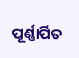ପୂର୍ଣ୍ଣାର୍ପିତ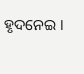ହୃଦନେଇ ।